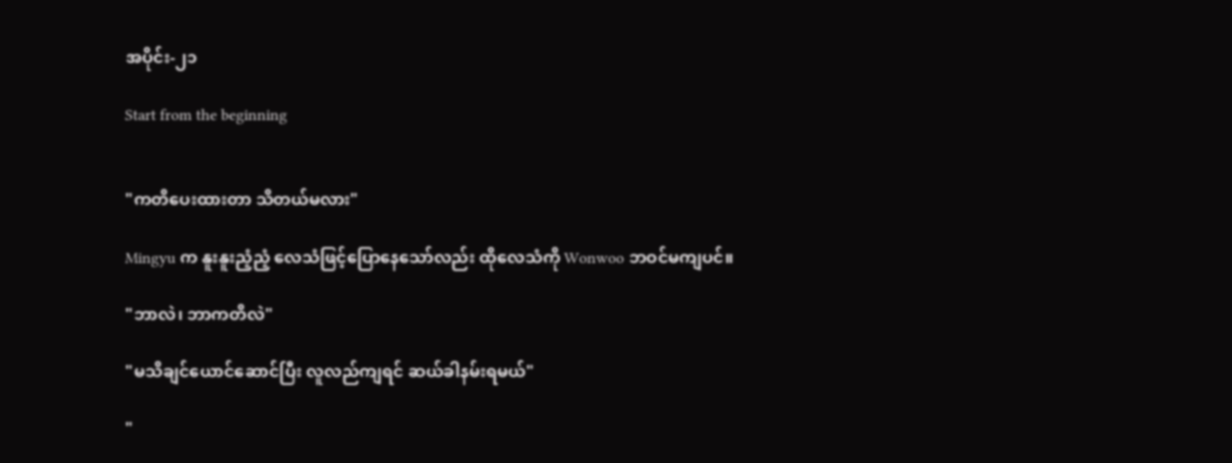အပိုင်း-၂၁

Start from the beginning


"ကတိပေးထားတာ သိတယ်မလား"

Mingyu က နူးနူးညံ့ညံ့ လေသံဖြင့်ပြောနေသော်လည်း ထိုလေသံကို Wonwoo ဘဝင်မကျပင်။

"ဘာလဲ၊ ဘာကတိလဲ"

"မသိချင်ယောင်ဆောင်ပြီး လူလည်ကျရင် ဆယ်ခါနမ်းရမယ်"

"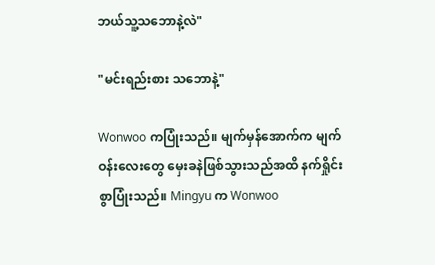ဘယ်သူ့သဘောနဲ့လဲ"

"မင်းရည်းစား သ‌ဘောနဲ့"

Wonwoo ကပြုံးသည်။ မျက်မှန်အောက်က မျက်ဝန်းလေးတွေ မှေးခနဲဖြစ်သွားသည်အထိ နက်ရှိုင်းစွာပြုံးသည်။ Mingyu က Wonwoo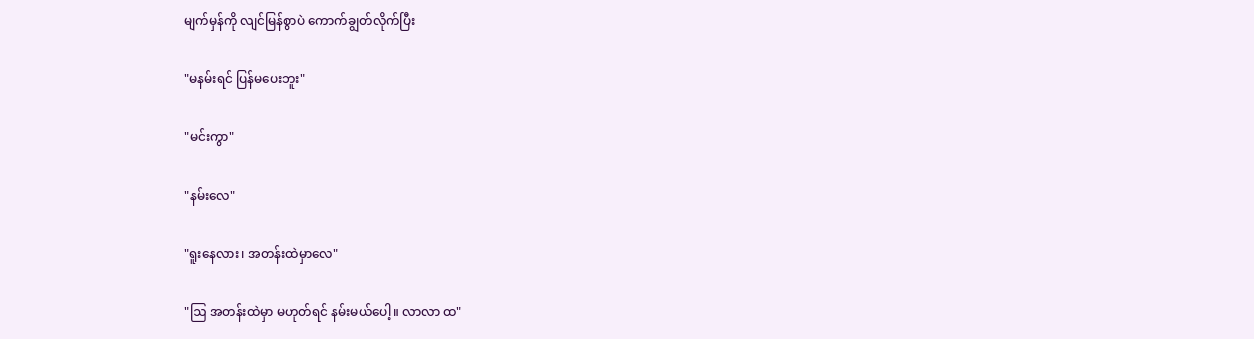မျက်မှန်ကို လျင်မြန်စွာပဲ ကောက်ချွတ်လိုက်ပြီး

"မနမ်းရင် ပြန်မပေးဘူး"

"မင်းကွာ"

"နမ်းလေ"

"ရူးနေလား၊ အတန်းထဲမှာလေ"

"ဩ အတန်းထဲမှာ မဟုတ်ရင် နမ်းမယ်ပေါ့။ လာလာ ထ"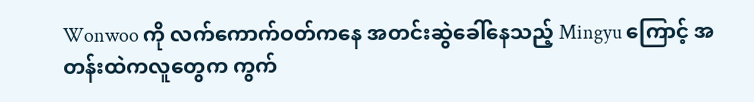Wonwoo ကို လက်ကောက်ဝတ်ကနေ အတင်းဆွဲခေါ်နေသည့် Mingyu ကြောင့် အတန်းထဲကလူတွေက ကွက်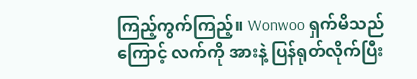ကြည့်ကွက်ကြည့်။ Wonwoo ရှက်မိသည်ကြောင့် လက်ကို အားနဲ့ ပြန်ရုတ်လိုက်ပြီး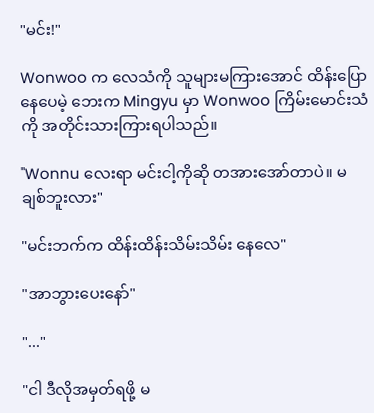"မင်း!"

Wonwoo က လေသံကို သူများမကြားအောင် ထိန်းပြောနေပေမဲ့ ဘေးက Mingyu မှာ Wonwoo ကြိမ်းမောင်းသံကို အတိုင်းသားကြားရပါသည်။

"Wonnu လေးရာ မင်းငါ့ကိုဆို တအားအော်တာပဲ။ မချစ်ဘူးလား"

"မင်းဘက်က ထိန်းထိန်းသိမ်းသိမ်း နေလေ"

"အာဘွားပေးနော်"

"..."

"ငါ ဒီလိုအမှတ်ရဖို့ မ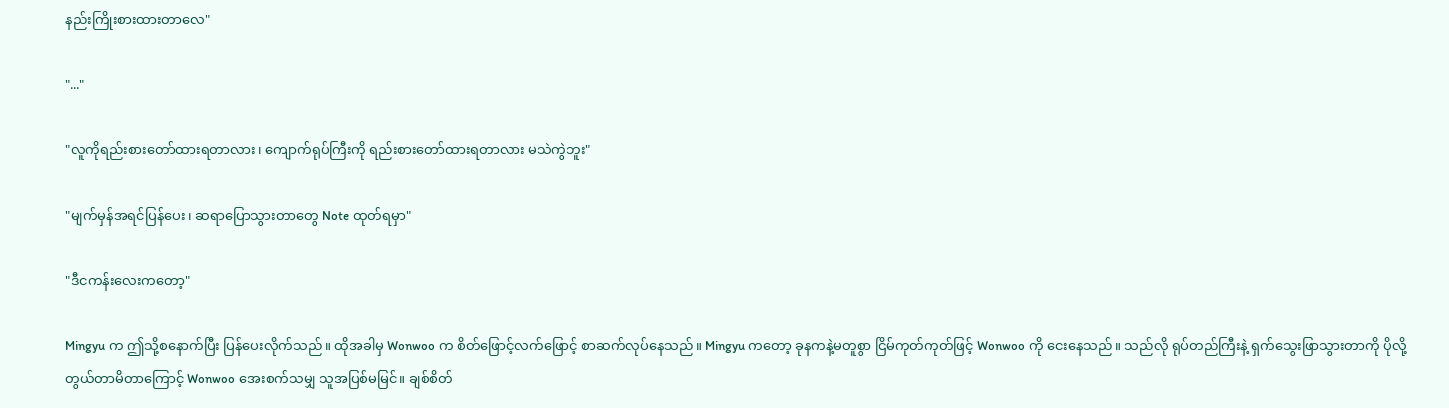နည်းကြိုးစားထားတာလေ"

"..."

"လူကိုရည်းစားတော်ထားရတာလား၊ ကျောက်ရုပ်ကြီးကို ရည်းစားတော်ထားရတာလား မသဲကွဲဘူး"

"မျက်မှန်အရင်ပြန်ပေး၊ ဆရာပြောသွားတာတွေ Note ထုတ်ရမှာ"

"ဒီငကန်းလေးကတော့"

Mingyu က ဤသို့စနောက်ပြီး ပြန်ပေးလိုက်သည်။ ထိုအခါမှ Wonwoo က စိတ်ဖြောင့်လက်ဖြောင့် စာဆက်လုပ်နေသည်။ Mingyu ကတော့ ခုနကနဲ့မတူစွာ ငြိမ်ကုတ်ကုတ်ဖြင့် Wonwoo ကို ငေးနေသည်။ သည်လို ရုပ်တည်ကြီးနဲ့ ရှက်သွေးဖြာသွားတာကို ပိုလို့ တွယ်တာမိတာကြောင့် Wonwoo အေးစက်သမျှ သူအပြစ်မမြင်။ ချစ်စိတ်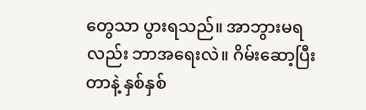တွေသာ ပွားရသည်။ အာဘွားမရလည်း ဘာအရေးလဲ။ ဂိမ်းဆော့ပြီးတာနဲ့ နှစ်နှစ်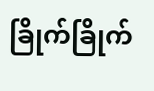ခြိုက်ခြိုက်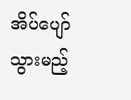အိပ်ပျော်သွားမည့်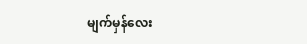မျက်မှန်လေး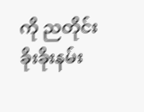ကို ညတိုင်း ခိုးခိုးနမ်း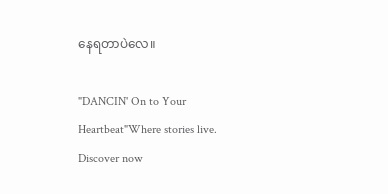နေရတာပဲလေ။

"DANCIN' On to Your Heartbeat"Where stories live. Discover now